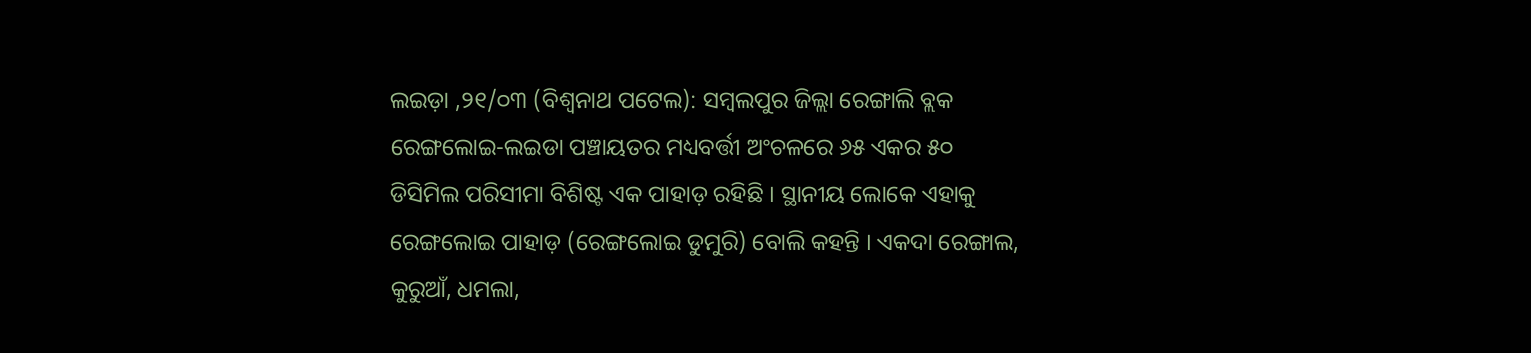ଲଇଡ଼ା ,୨୧/୦୩ (ବିଶ୍ୱନାଥ ପଟେଲ): ସମ୍ବଲପୁର ଜିଲ୍ଲା ରେଙ୍ଗାଲି ବ୍ଲକ ରେଙ୍ଗଲୋଇ-ଲଇଡା ପଞ୍ଚାୟତର ମଧ୍ୟବର୍ତ୍ତୀ ଅଂଚଳରେ ୬୫ ଏକର ୫୦ ଡିସିମିଲ ପରିସୀମା ବିଶିଷ୍ଟ ଏକ ପାହାଡ଼ ରହିଛି । ସ୍ଥାନୀୟ ଲୋକେ ଏହାକୁ ରେଙ୍ଗଲୋଇ ପାହାଡ଼ (ରେଙ୍ଗଲୋଇ ଡୁମୁରି) ବୋଲି କହନ୍ତି । ଏକଦା ରେଙ୍ଗାଲ, କୁରୁଆଁ, ଧମଲା,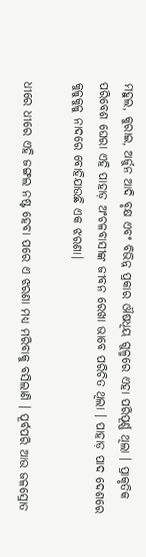ମହୁଲ, କୁରାଇ, ଅର୍ଜୁନ ଆଦି ବୃକ୍ଷ ଏବଂ ବିଭିନ୍ନ ପ୍ରକାର ଔଷଧିୟ ଗୁଳ୍ମରେ ଏହା ପରିପୂର୍ଣ୍ଣ ଥିଲା । ପ୍ରାକୃତିକ ପରିବେଶ ଘେରା ଏହି ପାହାଡ଼ ଅଂଚଳବାସୀଙ୍କ ଜୀବନ ରେଖା ଭାବେ ପରିଚିତ ଥିଲା । ପାହାଡ଼ ପାଦ ଦେଶରେ କୁଳୁକୁଳୁ ନାଦରେ ବୋହିଯାଉଛି ଏକ ଝରଣା।

ଧୀରେ ଧୀରେ ଏହି ଜଙ୍ଗଲ ନଷ୍ଟ ହେବା ପରେ ଏ ଝରଣା ମଧ୍ୟ ମରିବାକୁ ବସିଲାଣି । ପୂର୍ବପରି ଆଉ ଜଳସ୍ରୋତ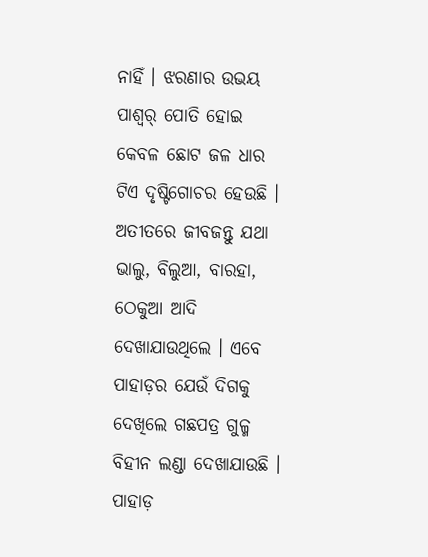ନାହିଁ । ଝରଣାର ଉଭୟ ପାଶ୍ୱର୍ ପୋତି ହୋଇ କେବଳ ଛୋଟ ଜଳ ଧାର ଟିଏ ଦୃଷ୍ଟିଗୋଚର ହେଉଛି । ଅତୀତରେ ଜୀବଜନ୍ତୁ ଯଥା ଭାଲୁ, ବିଲୁଆ, ବାରହା, ଠେକୁଆ ଆଦି ଦେଖାଯାଉଥିଲେ । ଏବେ ପାହାଡ଼ର ଯେଉଁ ଦିଗକୁ ଦେଖିଲେ ଗଛପତ୍ର ଗୁଳ୍ମ ବିହୀନ ଲଣ୍ଡା ଦେଖାଯାଉଛି । ପାହାଡ଼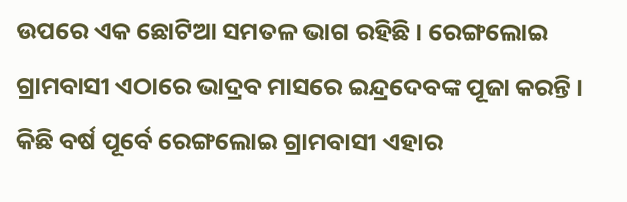ଉପରେ ଏକ ଛୋଟିଆ ସମତଳ ଭାଗ ରହିଛି । ରେଙ୍ଗଲୋଇ ଗ୍ରାମବାସୀ ଏଠାରେ ଭାଦ୍ରବ ମାସରେ ଇନ୍ଦ୍ରଦେବଙ୍କ ପୂଜା କରନ୍ତି । କିଛି ବର୍ଷ ପୂର୍ବେ ରେଙ୍ଗଲୋଇ ଗ୍ରାମବାସୀ ଏହାର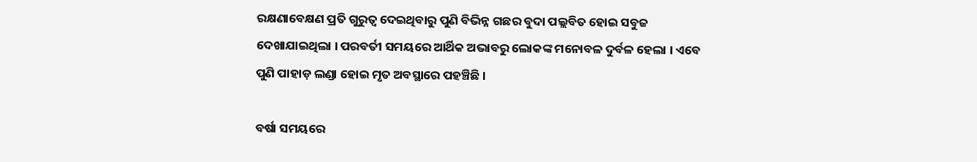ରକ୍ଷଣାବେକ୍ଷଣ ପ୍ରତି ଗୁରୁତ୍ୱ ଦେଇଥିବାରୁ ପୁଣି ବିଭିନ୍ନ ଗଛର ବୁଦା ପଲ୍ଲବିତ ହୋଇ ସବୁଜ ଦେଖାଯାଇଥିଲା । ପରବର୍ତୀ ସମୟରେ ଆର୍ଥିକ ଅଭାବରୁ ଲୋକଙ୍କ ମନୋବଳ ଦୁର୍ବଳ ହେଲା । ଏବେ ପୁଣି ପାହାଡ଼ ଲଣ୍ଡା ହୋଇ ମୃତ ଅବସ୍ଥାରେ ପହଞ୍ଚିଛି ।

ବର୍ଷା ସମୟରେ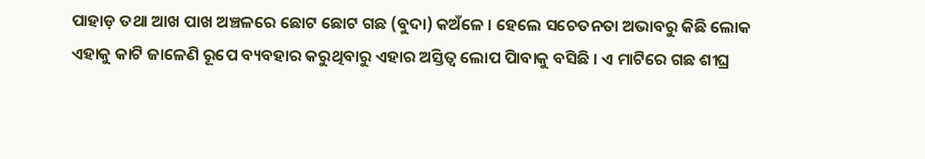ପାହାଡ଼ ତଥା ଆଖ ପାଖ ଅଞ୍ଚଳରେ ଛୋଟ ଛୋଟ ଗଛ (ବୁଦା) କଅଁଳେ । ହେଲେ ସଚେତନତା ଅଭାବରୁ କିଛି ଲୋକ ଏହାକୁ କାଟି ଜାଳେଣି ରୂପେ ବ୍ୟବହାର କରୁଥିବାରୁ ଏହାର ଅସ୍ତିତ୍ୱ ଲୋପ ପାିବାକୁ ବସିଛି । ଏ ମାଟିରେ ଗଛ ଶୀଘ୍ର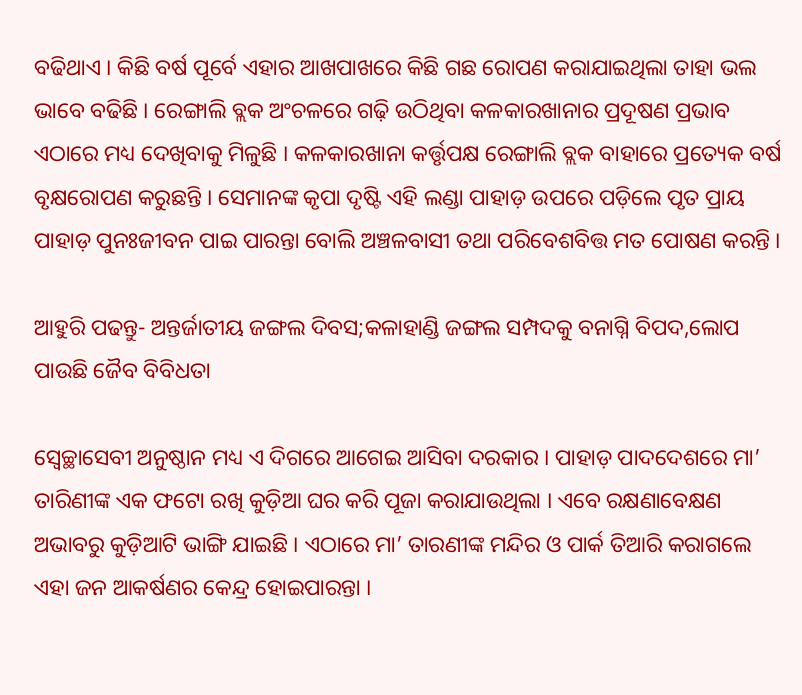ବଢିଥାଏ । କିଛି ବର୍ଷ ପୂର୍ବେ ଏହାର ଆଖପାଖରେ କିଛି ଗଛ ରୋପଣ କରାଯାଇଥିଲା ତାହା ଭଲ ଭାବେ ବଢିଛି । ରେଙ୍ଗାଲି ବ୍ଲକ ଅଂଚଳରେ ଗଢ଼ି ଉଠିଥିବା କଳକାରଖାନାର ପ୍ରଦୂଷଣ ପ୍ରଭାବ ଏଠାରେ ମଧ୍ୟ ଦେଖିବାକୁ ମିଳୁଛି । କଳକାରଖାନା କର୍ତ୍ତୃପକ୍ଷ ରେଙ୍ଗାଲି ବ୍ଲକ ବାହାରେ ପ୍ରତ୍ୟେକ ବର୍ଷ ବୃକ୍ଷରୋପଣ କରୁଛନ୍ତି । ସେମାନଙ୍କ କୃପା ଦୃଷ୍ଟି ଏହି ଲଣ୍ଡା ପାହାଡ଼ ଉପରେ ପଡ଼ିଲେ ପୃତ ପ୍ରାୟ ପାହାଡ଼ ପୁନଃଜୀବନ ପାଇ ପାରନ୍ତା ବୋଲି ଅଞ୍ଚଳବାସୀ ତଥା ପରିବେଶବିତ୍ତ ମତ ପୋଷଣ କରନ୍ତି ।

ଆହୁରି ପଢନ୍ତୁ- ଅନ୍ତର୍ଜାତୀୟ ଜଙ୍ଗଲ ଦିବସ;କଳାହାଣ୍ଡି ଜଙ୍ଗଲ ସମ୍ପଦକୁ ବନାଗ୍ନି ବିପଦ,ଲୋପ ପାଉଛି ଜୈବ ବିବିଧତା

ସ୍ୱେଚ୍ଛାସେବୀ ଅନୁଷ୍ଠାନ ମଧ୍ୟ ଏ ଦିଗରେ ଆଗେଇ ଆସିବା ଦରକାର । ପାହାଡ଼ ପାଦଦେଶରେ ମା’ ତାରିଣୀଙ୍କ ଏକ ଫଟୋ ରଖି କୁଡ଼ିଆ ଘର କରି ପୂଜା କରାଯାଉଥିଲା । ଏବେ ରକ୍ଷଣାବେକ୍ଷଣ ଅଭାବରୁ କୁଡ଼ିଆଟି ଭାଙ୍ଗି ଯାଇଛି । ଏଠାରେ ମା’ ତାରଣୀଙ୍କ ମନ୍ଦିର ଓ ପାର୍କ ତିଆରି କରାଗଲେ ଏହା ଜନ ଆକର୍ଷଣର କେନ୍ଦ୍ର ହୋଇପାରନ୍ତା ।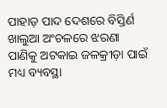ପାହାଡ଼ ପାଦ ଦେଶରେ ବିସ୍ତିର୍ଣ ଖାଲୁଆ ଅଂଚଳରେ ଝରଣା ପାଣିକୁ ଅଟକାଇ ଜଳକ୍ରୀଡ଼ା ପାଇଁ ମଧ୍ୟ ବ୍ୟବସ୍ଥା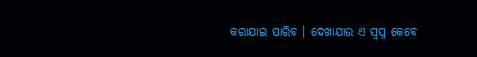କରାଯାଇ ପାରିବ । ଦେଖାଯାଉ ଏ ସ୍ୱପ୍ନ କେବେ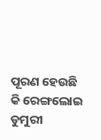ପୂରଣ ହେଉଛି କି ରେଙ୍ଗଲୋଇ ଡୁମୁରୀ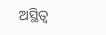ଅସ୍ଥିତ୍ୱ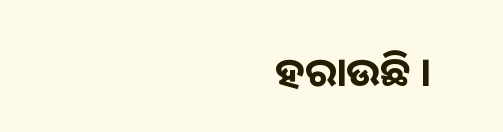ହରାଉଛି ।